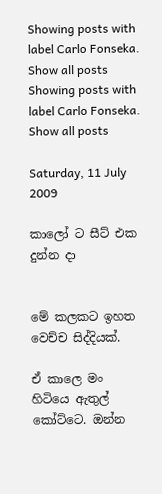Showing posts with label Carlo Fonseka. Show all posts
Showing posts with label Carlo Fonseka. Show all posts

Saturday, 11 July 2009

කාලෝ ට සීට් එක දුන්න දා


මේ කලකට ඉහත වෙච්ච සිද්දියක්.

ඒ කාලෙ මං හිටියෙ ඇතුල් කෝට්ටෙ. ඔන්න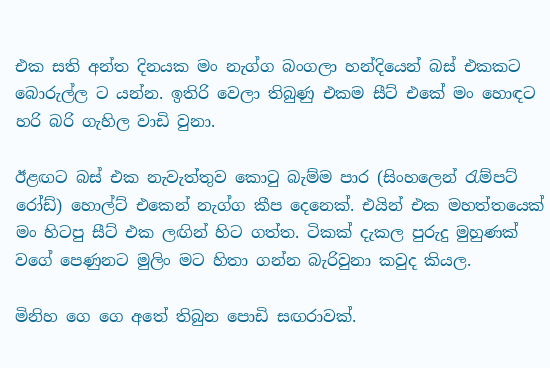එක සති අන්ත දිනයක මං නැග්ග බංගලා හන්දියෙන් බස් එකකට බොරුල්ල ට යන්න. ඉතිරි වෙලා තිබුණු එකම සීට් එකේ මං හොඳට හරි බරි ගැහිල වාඩි වුනා.

ඊළඟට බස් එක නැවැත්තුව කොටු බැම්ම පාර (සිංහලෙන් රැම්පට් රෝඩ්) හොල්ට් එකෙන් නැග්ග කීප දෙනෙක්. එයින් එක මහත්තයෙක් මං හිටපු සීට් එක ලඟින් හිට ගත්ත. ටිකක් දැකල පුරුදු මුහුණක් වගේ පෙණුනට මුලිං මට හිතා ගන්න බැරිවුනා කවුද කියල.

මිනිහ ගෙ ගෙ අතේ තිබුන පොඩි සඟරාවක්.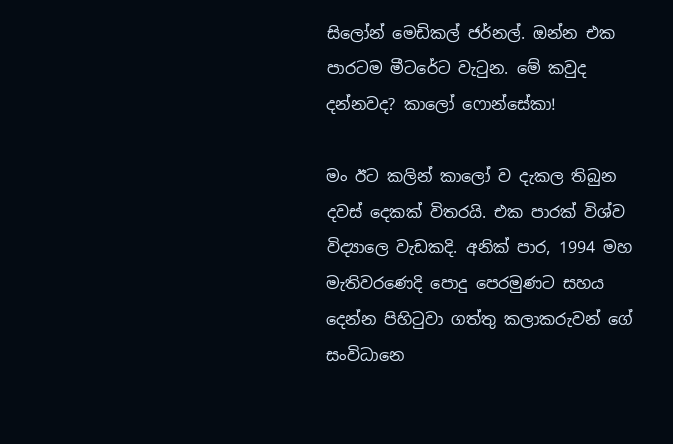සිලෝන් මෙඩිකල් ජර්නල්. ඔන්න එක පාරටම මීටරේට වැටුන. මේ කවුද දන්නවද? කාලෝ ෆොන්සේකා!

මං ඊට කලින් කාලෝ ව දැකල තිබුන දවස් දෙකක් විතරයි. එක පාරක් විශ්ව විද්‍යාලෙ වැඩකදි. අනික් පාර, 1994 මහ මැතිවරණෙදි පොදු පෙරමුණට සහය දෙන්න පිහිටුවා ගත්තු කලාකරුවන් ගේ සංවිධානෙ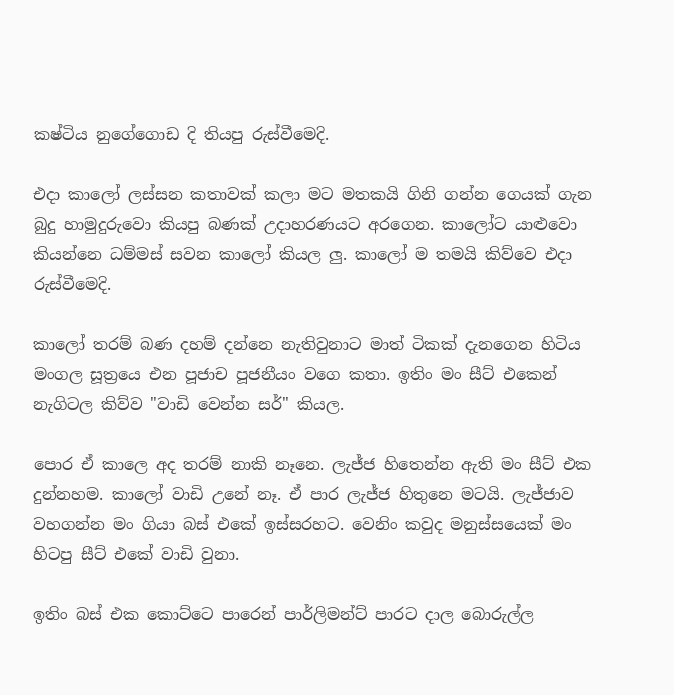කෂ්ටිය නුගේගොඩ දි තියපු රුස්වීමෙදි.

එදා කාලෝ ලස්සන කතාවක් කලා මට මතකයි ගිනි ගන්න ගෙයක් ගැන බුදු හාමුදුරුවො කියපු බණක් උදාහරණයට අරගෙන. කාලෝට යාළුවො කියන්නෙ ධම්මස් සවන කාලෝ කියල ලු. කාලෝ ම තමයි කිව්වෙ එදා රුස්වීමෙදි.

කාලෝ තරම් බණ දහම් දන්නෙ නැතිවුනාට මාත් ටිකක් දැනගෙන හිටිය මංගල සූත්‍රයෙ එන පූජාච පූජනීයං වගෙ කතා. ඉතිං මං සීට් එකෙන් නැගිටල කිව්ව "වාඩි වෙන්න සර්" කියල.

පොර ඒ කාලෙ අද තරම් නාකි නෑනෙ. ලැජ්ජ හිතෙන්න ඇති මං සීට් එක දුන්නහම. කාලෝ වාඩි උනේ නෑ. ඒ පාර ලැජ්ජ හිතුනෙ මටයි. ලැජ්ජාව වහගන්න මං ගියා බස් එකේ ඉස්සරහට. වෙනිං කවුද මනුස්සයෙක් මං හිටපු සීට් එකේ වාඩි වුනා.

ඉතිං බස් එක කොට්ටෙ පාරෙන් පාර්ලිමන්ට් පාරට දාල බොරුල්ල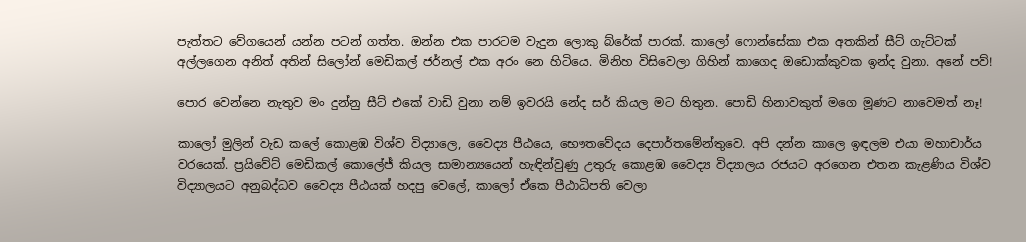පැත්තට වේගයෙන් යන්න පටන් ගත්ත. ඔන්න එක පාරටම වැදුන ලොකු බ්රේක් පාරක්. කාලෝ ෆොන්සේකා එක අතකින් සීට් ගැට්ටක් අල්ලගෙන අනිත් අතින් සිලෝන් මෙඩිකල් ජර්නල් එක අරං නෙ හිටියෙ. මිනිහ විසිවෙලා ගිහින් කාගෙද ඔඩොක්කුවක ඉන්ද වුනා. අනේ පව්!

පොර වෙන්නෙ නැතුව මං දුන්නු සීට් එකේ වාඩි වුනා නම් ඉවරයි නේද සර් කියල මට හිතුන. පොඩි හිනාවකුත් මගෙ මූණට නාවෙමත් නෑ!

කාලෝ මුලින් වැඩ කලේ කොළඹ විශ්ව විද්‍යාලෙ, වෛද්‍ය පීඨයෙ, භෞතවේදය දෙපාර්තමේන්තුවෙ. අපි දන්න කාලෙ ඉඳලම එයා මහාචාර්ය වරයෙක්. ප්‍රයිවේට් මෙඩිකල් කොලේජ් කියල සාමාන්‍යයෙන් හැඳින්වුණු උතුරු කොළඹ වෛද්‍ය විද්‍යාලය රජයට අරගෙන එතන කැළණිය විශ්ව විද්‍යාලයට අනුබද්ධව වෛද්‍ය පීඨයක් හදපු වෙලේ, කාලෝ ඒකෙ පීඨාධිපති වෙලා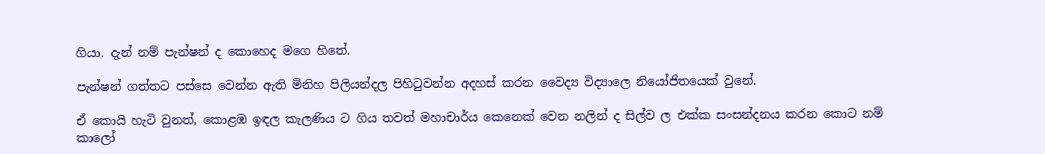ගියා. දැන් නම් පැන්ෂන් ද කොහෙද මගෙ හිතේ.

පැන්ෂන් ගත්තට පස්සෙ වෙන්න ඇති මිනිහ පිලියන්දල පිහිටුවන්න අදහස් කරන වෛද්‍ය විද්‍යාලෙ නියෝජිතයෙක් වුනේ.

ඒ කොයි හැටි වුනත්, කොළඹ ඉඳල කැලණිය ට ගිය තවත් මහාචාර්ය කෙනෙක් වෙන නලින් ද සිල්ව ල එක්ක සංසන්දනය කරන කොට නම් කාලෝ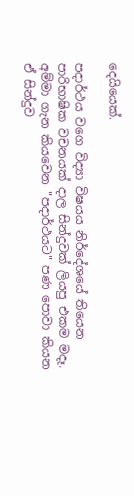දෙයියෙක්.

පදාර්ථය වගෙ විද්‍යා විෂයය නිර්දේශයේ තියෙන පාරිභාෂික වචනයක් දාල සින්දුවක් ලියපු එකම මදෑ. අම්මා ගැන කියවෙන "පදාර්ථයට" පණ පොවා කියන ඒ සින්දුව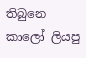තිබුනෙ කාලෝ ලියපු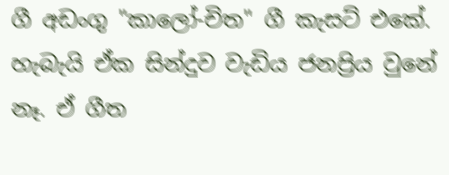ගී අඩංගු "කාලෝ-චිත" ගී කැසට් එකේ. හැබැයි ඒක සින්දුව වැඩිය ජනප්‍රිය වුනේ නෑ. ඒ ගීත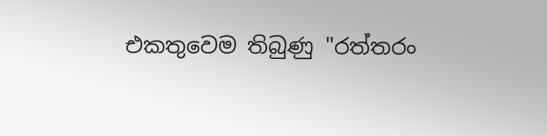එකතුවෙම තිබුණු "රත්තරං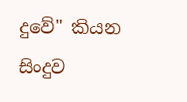දුවේ" කියන සිංදුව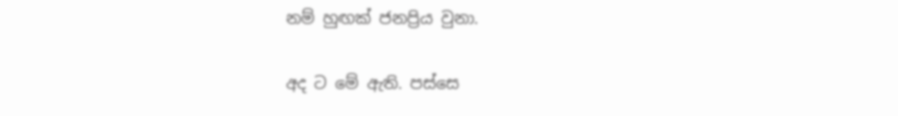නම් හුඟක් ජනප්‍රිය වුනා.

අද ට මේ ඇති. පස්සෙ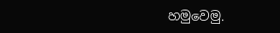හමුවෙමු.